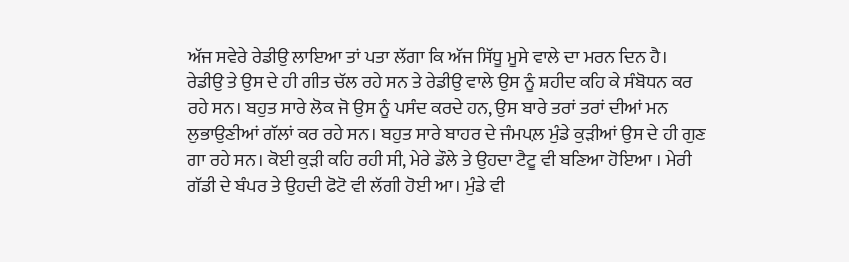ਅੱਜ ਸਵੇਰੇ ਰੇਡੀਉ ਲਾਇਆ ਤਾਂ ਪਤਾ ਲੱਗਾ ਕਿ ਅੱਜ ਸਿੱਧੂ ਮੂਸੇ ਵਾਲੇ ਦਾ ਮਰਨ ਦਿਨ ਹੈ। ਰੇਡੀਉ ਤੇ ਉਸ ਦੇ ਹੀ ਗੀਤ ਚੱਲ ਰਹੇ ਸਨ ਤੇ ਰੇਡੀਉ ਵਾਲੇ ਉਸ ਨੂੰ ਸ਼ਹੀਦ ਕਹਿ ਕੇ ਸੰਬੋਧਨ ਕਰ ਰਹੇ ਸਨ। ਬਹੁਤ ਸਾਰੇ ਲੋਕ ਜੋ ਉਸ ਨੂੰ ਪਸੰਦ ਕਰਦੇ ਹਨ, ਉਸ ਬਾਰੇ ਤਰਾਂ ਤਰਾਂ ਦੀਆਂ ਮਨ ਲੁਭਾਉਣੀਆਂ ਗੱਲਾਂ ਕਰ ਰਹੇ ਸਨ। ਬਹੁਤ ਸਾਰੇ ਬਾਹਰ ਦੇ ਜੰਮਪਲ਼ ਮੁੰਡੇ ਕੁੜੀਆਂ ਉਸ ਦੇ ਹੀ ਗੁਣ ਗਾ ਰਹੇ ਸਨ। ਕੋਈ ਕੁੜੀ ਕਹਿ ਰਹੀ ਸੀ, ਮੇਰੇ ਡੌਲੇ ਤੇ ਉਹਦਾ ਟੈਟੂ ਵੀ ਬਣਿਆ ਹੋਇਆ । ਮੇਰੀ ਗੱਡੀ ਦੇ ਬੰਪਰ ਤੇ ਉਹਦੀ ਫੋਟੋ ਵੀ ਲੱਗੀ ਹੋਈ ਆ। ਮੁੰਡੇ ਵੀ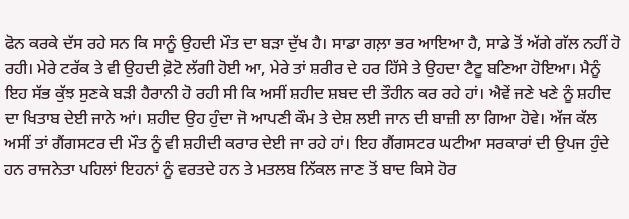ਫੋਨ ਕਰਕੇ ਦੱਸ ਰਹੇ ਸਨ ਕਿ ਸਾਨੂੰ ਉਹਦੀ ਮੌਤ ਦਾ ਬੜਾ ਦੁੱਖ ਹੈ। ਸਾਡਾ ਗਲ਼ਾ ਭਰ ਆਇਆ ਹੈ, ਸਾਡੇ ਤੋਂ ਅੱਗੇ ਗੱਲ ਨਹੀਂ ਹੋ ਰਹੀ। ਮੇਰੇ ਟਰੱਕ ਤੇ ਵੀ ਉਹਦੀ ਫ਼ੋਟੋ ਲੱਗੀ ਹੋਈ ਆ, ਮੇਰੇ ਤਾਂ ਸ਼ਰੀਰ ਦੇ ਹਰ ਹਿੱਸੇ ਤੇ ਉਹਦਾ ਟੈਟੂ ਬਣਿਆ ਹੋਇਆ। ਮੈਨੂੰ ਇਹ ਸੱਭ ਕੁੱਝ ਸੁਣਕੇ ਬੜੀ ਹੈਰਾਨੀ ਹੋ ਰਹੀ ਸੀ ਕਿ ਅਸੀਂ ਸ਼ਹੀਦ ਸ਼ਬਦ ਦੀ ਤੌਹੀਨ ਕਰ ਰਹੇ ਹਾਂ। ਐਵੇਂ ਜਣੇ ਖਣੇ ਨੂੰ ਸ਼ਹੀਦ ਦਾ ਖਿਤਾਬ ਦੇਈ ਜਾਨੇ ਆਂ। ਸ਼ਹੀਦ ਉਹ ਹੁੰਦਾ ਜੋ ਆਪਣੀ ਕੌਮ ਤੇ ਦੇਸ਼ ਲਈ ਜਾਨ ਦੀ ਬਾਜ਼ੀ ਲਾ ਗਿਆ ਹੋਵੇ। ਅੱਜ ਕੱਲ ਅਸੀਂ ਤਾਂ ਗੈਂਗਸਟਰ ਦੀ ਮੌਤ ਨੂੰ ਵੀ ਸ਼ਹੀਦੀ ਕਰਾਰ ਦੇਈ ਜਾ ਰਹੇ ਹਾਂ। ਇਹ ਗੈਂਗਸਟਰ ਘਟੀਆ ਸਰਕਾਰਾਂ ਦੀ ਉਪਜ ਹੁੰਦੇ ਹਨ ਰਾਜਨੇਤਾ ਪਹਿਲਾਂ ਇਹਨਾਂ ਨੂੰ ਵਰਤਦੇ ਹਨ ਤੇ ਮਤਲਬ ਨਿੱਕਲ ਜਾਣ ਤੋਂ ਬਾਦ ਕਿਸੇ ਹੋਰ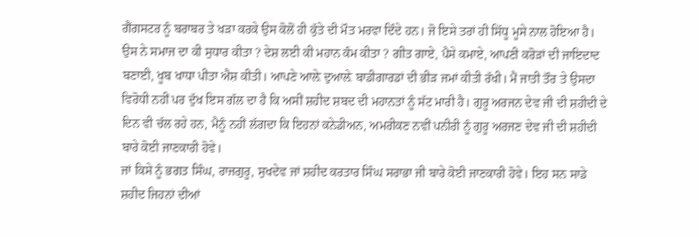ਗੈਂਗਸਟਰ ਨੂੰ ਬਰਾਬਰ ਤੇ ਖੜਾ ਕਰਕੇ ਉਸ ਕੋਲੋਂ ਹੀ ਕੁੱਤੇ ਦੀ ਮੌਤ ਮਰਵਾ ਦਿੰਦੇ ਹਨ। ਜੋ ਇਸੇ ਤਰਾਂ ਹੀ ਸਿੱਧੂ ਮੂਸੇ ਨਾਲ ਹੋਇਆ ਹੈ। ਉਸ ਨੇ ਸਮਾਜ ਦਾ ਕੀ ਸੁਧਾਰ ਕੀਤਾ ? ਦੇਸ਼ ਲਈ ਕੀ ਮਹਾਨ ਕੰਮ ਕੀਤਾ ? ਗੀਤ ਗਾਏ, ਪੈਸੇ ਕਮਾਏ, ਆਪਣੀ ਕਰੋੜਾਂ ਦੀ ਜਾਇਦਾਦ ਬਣਾਈ, ਖੂਬ ਖਾਧਾ ਪੀਤਾ ਐਸ਼ ਕੀਤੀ। ਆਪਣੇ ਆਲ਼ੇ ਦੁਆਲ਼ੇ ਬਾਡੀਗਾਰਡਾਂ ਦੀ ਭੀੜ ਜਮਾਂ ਕੀਤੀ ਰੱਖੀ। ਮੈਂ ਜਾਤੀ ਤੌਰ ਤੇ ਉਸਦਾ ਵਿਰੋਧੀ ਨਹੀਂ ਪਰ ਦੁੱਖ ਇਸ ਗੱਲ ਦਾ ਹੈ ਕਿ ਅਸੀਂ ਸ਼ਹੀਦ ਸ਼ਬਦ ਦੀ ਮਹਾਨਤਾਂ ਨੂੰ ਸੱਟ ਮਾਰੀ ਹੈ। ਗੁਰੂ ਅਰਜਨ ਦੇਵ ਜੀ ਦੀ ਸ਼ਹੀਦੀ ਦੇ ਦਿਨ ਵੀ ਚੱਲ ਰਹੇ ਹਨ, ਮੈਨੂੰ ਨਹੀਂ ਲੱਗਦਾ ਕਿ ਇਹਨਾਂ ਕਨੇਡੀਅਨ, ਅਮਰੀਕਣ ਨਵੀਂ ਪਨੀਰੀ ਨੂੰ ਗੁਰੂ ਅਰਜਣ ਦੇਵ ਜੀ ਦੀ ਸ਼ਹੀਦੀ ਬਾਰੇ ਕੋਈ ਜਾਣਕਾਰੀ ਹੋਵੇ।
ਜਾਂ ਕਿਸੇ ਨੂੰ ਭਗਤ ਸਿੰਘ, ਰਾਜਗੁਰੂ, ਸੁਖਦੇਵ ਜਾਂ ਸ਼ਹੀਦ ਕਰਤਾਰ ਸਿੰਘ ਸਰਾਭਾ ਜੀ ਬਾਰੇ ਕੋਈ ਜਾਣਕਾਰੀ ਹੋਵੇ। ਇਹ ਸਨ ਸਾਡੇ ਸ਼ਹੀਦ ਜਿਹਨਾਂ ਦੀਆਂ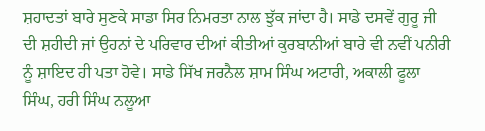ਸ਼ਹਾਦਤਾਂ ਬਾਰੇ ਸੁਣਕੇ ਸਾਡਾ ਸਿਰ ਨਿਮਰਤਾ ਨਾਲ ਝੁੱਕ ਜਾਂਦਾ ਹੈ। ਸਾਡੇ ਦਸਵੇਂ ਗੁਰੂ ਜੀ ਦੀ ਸ਼ਹੀਦੀ ਜਾਂ ਉਹਨਾਂ ਦੇ ਪਰਿਵਾਰ ਦੀਆਂ ਕੀਤੀਆਂ ਕੁਰਬਾਨੀਆਂ ਬਾਰੇ ਵੀ ਨਵੀਂ ਪਨੀਰੀ ਨੂੰ ਸ਼ਾਇਦ ਹੀ ਪਤਾ ਹੋਵੇ। ਸਾਡੇ ਸਿੱਖ ਜਰਨੈਲ ਸ਼ਾਮ ਸਿੰਘ ਅਟਾਰੀ, ਅਕਾਲੀ ਫੂਲਾ ਸਿੰਘ, ਹਰੀ ਸਿੰਘ ਨਲੂਆ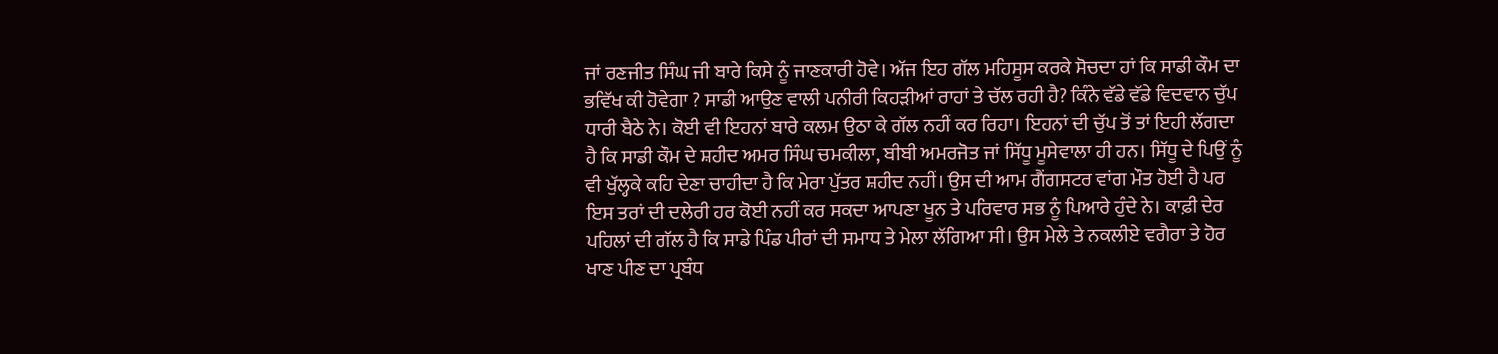ਜਾਂ ਰਣਜੀਤ ਸਿੰਘ ਜੀ ਬਾਰੇ ਕਿਸੇ ਨੂੰ ਜਾਣਕਾਰੀ ਹੋਵੇ। ਅੱਜ ਇਹ ਗੱਲ ਮਹਿਸੂਸ ਕਰਕੇ ਸੋਚਦਾ ਹਾਂ ਕਿ ਸਾਡੀ ਕੌਮ ਦਾ ਭਵਿੱਖ ਕੀ ਹੋਵੇਗਾ ? ਸਾਡੀ ਆਉਣ ਵਾਲੀ ਪਨੀਰੀ ਕਿਹੜੀਆਂ ਰਾਹਾਂ ਤੇ ਚੱਲ ਰਹੀ ਹੈ? ਕਿੰਨੇ ਵੱਡੇ ਵੱਡੇ ਵਿਦਵਾਨ ਚੁੱਪ ਧਾਰੀ ਬੈਠੇ ਨੇ। ਕੋਈ ਵੀ ਇਹਨਾਂ ਬਾਰੇ ਕਲਮ ਉਠਾ ਕੇ ਗੱਲ ਨਹੀਂ ਕਰ ਰਿਹਾ। ਇਹਨਾਂ ਦੀ ਚੁੱਪ ਤੋਂ ਤਾਂ ਇਹੀ ਲੱਗਦਾ ਹੈ ਕਿ ਸਾਡੀ ਕੌਮ ਦੇ ਸ਼ਹੀਦ ਅਮਰ ਸਿੰਘ ਚਮਕੀਲਾ, ਬੀਬੀ ਅਮਰਜੋਤ ਜਾਂ ਸਿੱਧੂ ਮੂਸੇਵਾਲਾ ਹੀ ਹਨ। ਸਿੱਧੂ ਦੇ ਪਿਉਂ ਨੂੰ ਵੀ ਖੁੱਲ੍ਹਕੇ ਕਹਿ ਦੇਣਾ ਚਾਹੀਦਾ ਹੈ ਕਿ ਮੇਰਾ ਪੁੱਤਰ ਸ਼ਹੀਦ ਨਹੀਂ। ਉਸ ਦੀ ਆਮ ਗੈਂਗਸਟਰ ਵਾਂਗ ਮੌਤ ਹੋਈ ਹੈ ਪਰ ਇਸ ਤਰਾਂ ਦੀ ਦਲੇਰੀ ਹਰ ਕੋਈ ਨਹੀਂ ਕਰ ਸਕਦਾ ਆਪਣਾ ਖੂਨ ਤੇ ਪਰਿਵਾਰ ਸਭ ਨੂੰ ਪਿਆਰੇ ਹੁੰਦੇ ਨੇ। ਕਾਫ਼ੀ ਦੇਰ ਪਹਿਲਾਂ ਦੀ ਗੱਲ ਹੈ ਕਿ ਸਾਡੇ ਪਿੰਡ ਪੀਰਾਂ ਦੀ ਸਮਾਧ ਤੇ ਮੇਲਾ ਲੱਗਿਆ ਸੀ। ਉਸ ਮੇਲੇ ਤੇ ਨਕਲੀਏ ਵਗੈਰਾ ਤੇ ਹੋਰ ਖਾਣ ਪੀਣ ਦਾ ਪ੍ਰਬੰਧ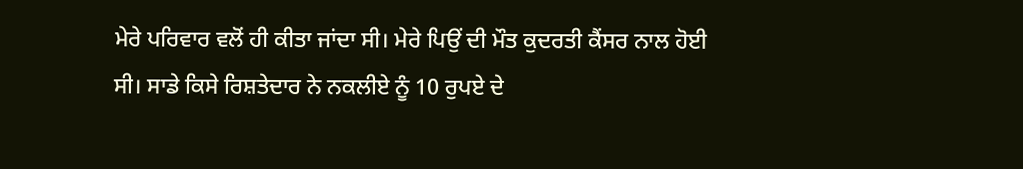ਮੇਰੇ ਪਰਿਵਾਰ ਵਲੋਂ ਹੀ ਕੀਤਾ ਜਾਂਦਾ ਸੀ। ਮੇਰੇ ਪਿਉਂ ਦੀ ਮੌਤ ਕੁਦਰਤੀ ਕੈਂਸਰ ਨਾਲ ਹੋਈ ਸੀ। ਸਾਡੇ ਕਿਸੇ ਰਿਸ਼ਤੇਦਾਰ ਨੇ ਨਕਲੀਏ ਨੂੰ 10 ਰੁਪਏ ਦੇ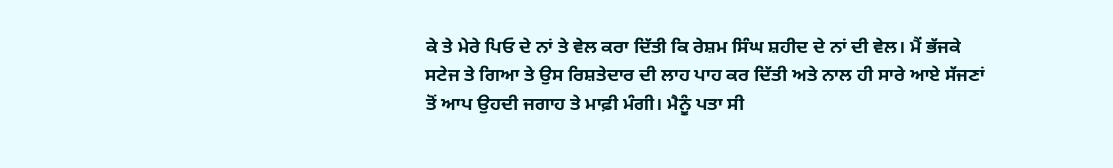ਕੇ ਤੇ ਮੇਰੇ ਪਿਓ ਦੇ ਨਾਂ ਤੇ ਵੇਲ ਕਰਾ ਦਿੱਤੀ ਕਿ ਰੇਸ਼ਮ ਸਿੰਘ ਸ਼ਹੀਦ ਦੇ ਨਾਂ ਦੀ ਵੇਲ। ਮੈਂ ਭੱਜਕੇ ਸਟੇਜ ਤੇ ਗਿਆ ਤੇ ਉਸ ਰਿਸ਼ਤੇਦਾਰ ਦੀ ਲਾਹ ਪਾਹ ਕਰ ਦਿੱਤੀ ਅਤੇ ਨਾਲ ਹੀ ਸਾਰੇ ਆਏ ਸੱਜਣਾਂ ਤੋਂ ਆਪ ਉਹਦੀ ਜਗਾਹ ਤੇ ਮਾਫ਼ੀ ਮੰਗੀ। ਮੈਨੂੰ ਪਤਾ ਸੀ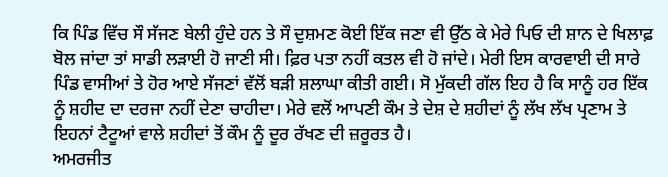ਕਿ ਪਿੰਡ ਵਿੱਚ ਸੌ ਸੱਜਣ ਬੇਲੀ ਹੁੰਦੇ ਹਨ ਤੇ ਸੌ ਦੁਸ਼ਮਣ ਕੋਈ ਇੱਕ ਜਣਾ ਵੀ ਉੱਠ ਕੇ ਮੇਰੇ ਪਿਓ ਦੀ ਸ਼ਾਨ ਦੇ ਖਿਲਾਫ਼ ਬੋਲ ਜਾਂਦਾ ਤਾਂ ਸਾਡੀ ਲੜਾਈ ਹੋ ਜਾਣੀ ਸੀ। ਫ਼ਿਰ ਪਤਾ ਨਹੀਂ ਕਤਲ ਵੀ ਹੋ ਜਾਂਦੇ। ਮੇਰੀ ਇਸ ਕਾਰਵਾਈ ਦੀ ਸਾਰੇ ਪਿੰਡ ਵਾਸੀਆਂ ਤੇ ਹੋਰ ਆਏ ਸੱਜਣਾਂ ਵੱਲੋਂ ਬੜੀ ਸ਼ਲਾਘਾ ਕੀਤੀ ਗਈ। ਸੋ ਮੁੱਕਦੀ ਗੱਲ ਇਹ ਹੈ ਕਿ ਸਾਨੂੰ ਹਰ ਇੱਕ ਨੂੰ ਸ਼ਹੀਦ ਦਾ ਦਰਜਾ ਨਹੀਂ ਦੇਣਾ ਚਾਹੀਦਾ। ਮੇਰੇ ਵਲੋਂ ਆਪਣੀ ਕੌਮ ਤੇ ਦੇਸ਼ ਦੇ ਸ਼ਹੀਦਾਂ ਨੂੰ ਲੱਖ ਲੱਖ ਪ੍ਰਣਾਮ ਤੇ ਇਹਨਾਂ ਟੈਟੂਆਂ ਵਾਲੇ ਸ਼ਹੀਦਾਂ ਤੋਂ ਕੌਮ ਨੂੰ ਦੂਰ ਰੱਖਣ ਦੀ ਜ਼ਰੂਰਤ ਹੈ।
ਅਮਰਜੀਤ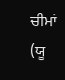ਚੀਮਾਂ (ਯੂ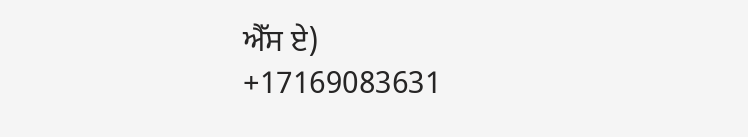ਐੱਸ ਏ)
+17169083631